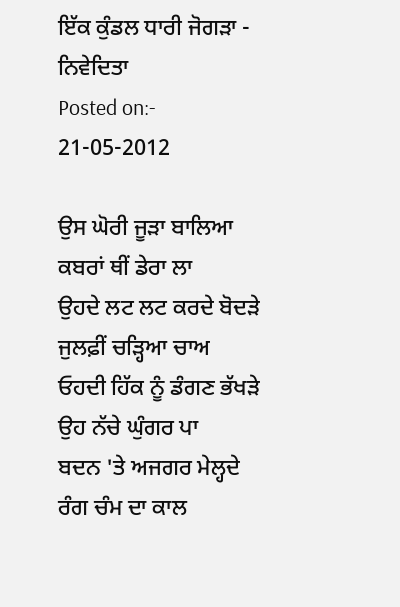ਇੱਕ ਕੁੰਡਲ ਧਾਰੀ ਜੋਗੜਾ - ਨਿਵੇਦਿਤਾ
Posted on:- 21-05-2012

ਉਸ ਘੋਰੀ ਜੂੜਾ ਬਾਲਿਆ
ਕਬਰਾਂ ਥੀਂ ਡੇਰਾ ਲਾ
ਉਹਦੇ ਲਟ ਲਟ ਕਰਦੇ ਬੋਦੜੇ
ਜੁਲਫ਼ੀਂ ਚੜ੍ਹਿਆ ਚਾਅ
ਓਹਦੀ ਹਿੱਕ ਨੂੰ ਡੰਗਣ ਭੱਖੜੇ
ਉਹ ਨੱਚੇ ਘੁੰਗਰ ਪਾ
ਬਦਨ 'ਤੇ ਅਜਗਰ ਮੇਲ੍ਹਦੇ
ਰੰਗ ਚੰਮ ਦਾ ਕਾਲ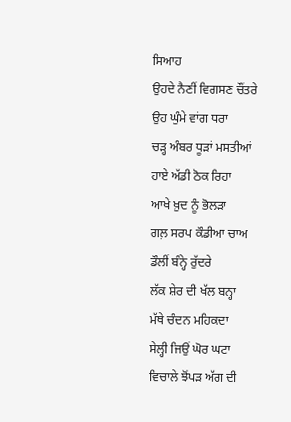ਸਿਆਹ
ਉਹਦੇ ਨੈਣੀਂ ਵਿਗਸਣ ਚੌਂਤਰੇ
ਉਹ ਘੁੰਮੇ ਵਾਂਗ ਧਰਾ
ਚੜ੍ਹ ਅੰਬਰ ਧੂੜਾਂ ਮਸਤੀਆਂ
ਹਾਏ ਅੱਡੀ ਠੋਕ ਰਿਹਾ
ਆਖੇ ਖ਼ੁਦ ਨੂੰ ਭੋਲੜਾ
ਗਲ਼ ਸਰਪ ਕੌਡੀਆ ਚਾਅ
ਡੌਲੀਂ ਬੰਨ੍ਹੇ ਰੁੱਦਰੇ
ਲੱਕ ਸ਼ੇਰ ਦੀ ਖੱਲ ਬਨ੍ਹਾ
ਮੱਥੇ ਚੰਦਨ ਮਹਿਕਦਾ
ਸੇਲ੍ਹੀ ਜਿਉਂ ਘੋਰ ਘਟਾ
ਵਿਚਾਲੇ ਝੋਂਪੜ ਅੱਗ ਦੀ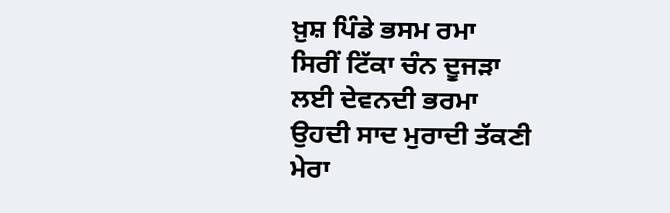ਖ਼ੁਸ਼ ਪਿੰਡੇ ਭਸਮ ਰਮਾ
ਸਿਰੀਂ ਟਿੱਕਾ ਚੰਨ ਦੂਜੜਾ
ਲਈ ਦੇਵਨਦੀ ਭਰਮਾ
ਉਹਦੀ ਸਾਦ ਮੁਰਾਦੀ ਤੱਕਣੀ
ਮੇਰਾ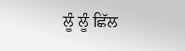ਲੂੰ ਲੂੰ ਛਿੱਲ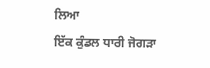ਲਿਆ
ਇੱਕ ਕੁੰਡਲ ਧਾਰੀ ਜੋਗੜਾ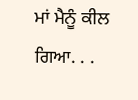ਮਾਂ ਮੈਨੂੰ ਕੀਲ ਗਿਆ. . .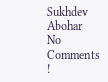Sukhdev Abohar
No Comments !